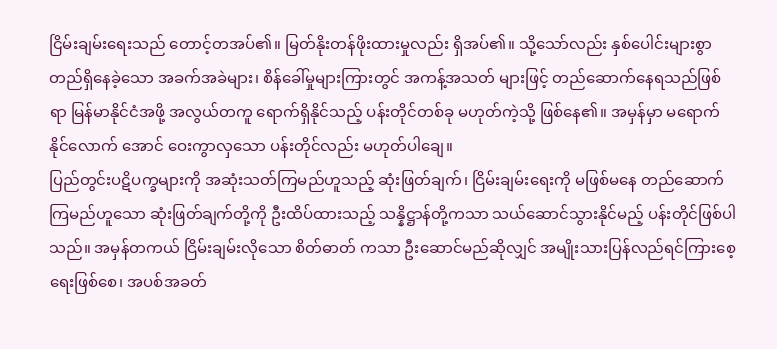ငြိမ်းချမ်းရေးသည် တောင့်တအပ်၏။ မြတ်နိုးတန်ဖိုးထားမှုလည်း ရှိအပ်၏။ သို့သော်လည်း နှစ်ပေါင်းများစွာ တည်ရှိနေခဲ့သော အခက်အခဲများ၊ စိန်ခေါ်မှုများကြားတွင် အကန့်အသတ် များဖြင့် တည်ဆောက်နေရသည်ဖြစ်ရာ မြန်မာနိုင်ငံအဖို့ အလွယ်တကူ ရောက်ရှိနိုင်သည့် ပန်းတိုင်တစ်ခု မဟုတ်ကဲ့သို့ ဖြစ်နေ၏။ အမှန်မှာ မရောက်နိုင်လောက် အောင် ဝေးကွာလှသော ပန်းတိုင်လည်း မဟုတ်ပါချေ။
ပြည်တွင်းပဋိပက္ခများကို အဆုံးသတ်ကြမည်ဟူသည့် ဆုံးဖြတ်ချက်၊ ငြိမ်းချမ်းရေးကို မဖြစ်မနေ တည်ဆောက်ကြမည်ဟူသော ဆုံးဖြတ်ချက်တို့ကို ဦးထိပ်ထားသည့် သန္နိဋ္ဌာန်တို့ကသာ သယ်ဆောင်သွားနိုင်မည့် ပန်းတိုင်ဖြစ်ပါသည်။ အမှန်တကယ် ငြိမ်းချမ်းလိုသော စိတ်ဓာတ် ကသာ ဦးဆောင်မည်ဆိုလျှင် အမျိုးသားပြန်လည်ရင်ကြားစေ့ရေးဖြစ်စေ၊ အပစ်အခတ်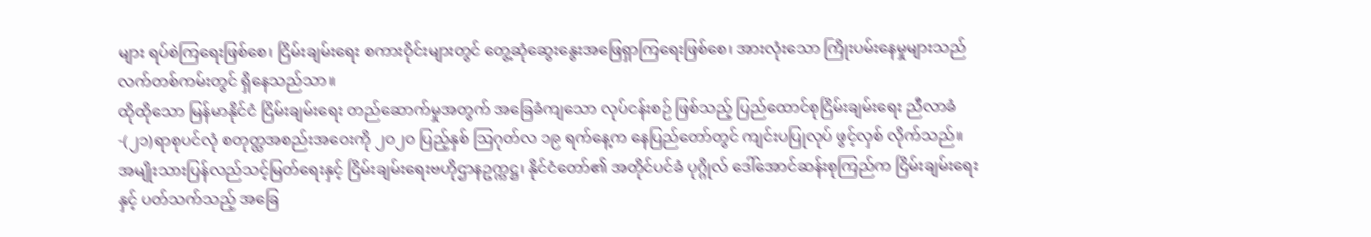များ ရပ်စဲကြရေးဖြစ်စေ၊ ငြိမ်းချမ်းရေး စကားဝိုင်းများတွင် တွေ့ဆုံဆွေးနွေးအဖြေရှာကြရေးဖြစ်စေ၊ အားလုံးသော ကြိုးပမ်းနေမှုများသည် လက်တစ်ကမ်းတွင် ရှိနေသည်သာ။
ထိုထိုသော မြန်မာနိုင်ငံ ငြိမ်းချမ်းရေး တည်ဆောက်မှုအတွက် အခြေခံကျသော လုပ်ငန်းစဉ် ဖြစ်သည့် ပြည်ထောင်စုငြိမ်းချမ်းရေး ညီလာခံ-(၂၁)ရာစုပင်လုံ စတုတ္ထအစည်းအဝေးကို ၂ဝ၂ဝ ပြည့်နှစ် ဩဂုတ်လ ၁၉ ရက်နေ့က နေပြည်တော်တွင် ကျင်းပပြုလုပ် ဖွင့်လှစ် လိုက်သည်။
အမျိုးသားပြန်လည်သင့်မြတ်ရေးနှင့် ငြိမ်းချမ်းရေးဗဟိုဌာနဥက္ကဋ္ဌ၊ နိုင်ငံတော်၏ အတိုင်ပင်ခံ ပုဂ္ဂိုလ် ဒေါ်အောင်ဆန်းစုကြည်က ငြိမ်းချမ်းရေးနှင့် ပတ်သက်သည့် အခြေ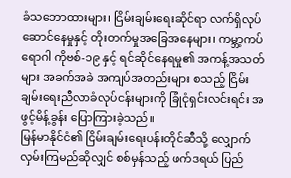ခံသဘောထားများ၊ ငြိမ်းချမ်းရေးဆိုင်ရာ လက်ရှိလုပ်ဆောင်နေမှုနှင့် တိုးတက်မှုအခြေအနေများ၊ ကမ္ဘာ့ကပ်ရောဂါ ကိုဗစ်-၁၉ နှင့် ရင်ဆိုင်နေရမှု၏ အကန့်အသတ်များ အခက်အခဲ အကျပ်အတည်းများ စသည့် ငြိမ်းချမ်းရေးညီလာခံလုပ်ငန်းများကို ခြုံငုံရှင်းလင်းရင်း အဖွင့်မိန့်ခွန်း ပြောကြားခဲ့သည်။
မြန်မာနိုင်ငံ၏ ငြိမ်းချမ်းရေးပန်းတိုင်ဆီသို့ လျှောက်လှမ်းကြမည်ဆိုလျှင် စစ်မှန်သည့် ဖက်ဒရယ် ပြည်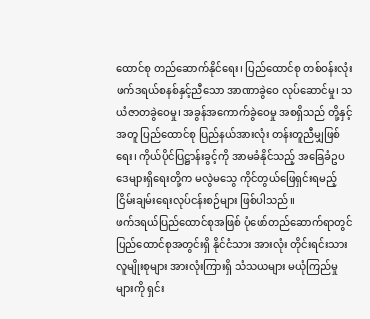ထောင်စု တည်ဆောက်နိုင်ရေး၊ ပြည်ထောင်စု တစ်ဝန်းလုံး ဖက်ဒရယ်စနစ်နှင့်ညီသော အာဏာခွဲဝေ လုပ်ဆောင်မှု၊ သယံဇာတခွဲဝေမှု၊ အခွန်အကောက်ခွဲဝေမှု အစရှိသည် တို့နှင့်အတူ ပြည်ထောင်စု ပြည်နယ်အားလုံး တန်းတူညီမျှဖြစ်ရေး၊ ကိုယ်ပိုင်ပြဋ္ဌာန်းခွင့်ကို အာမခံနိုင်သည့် အခြေခံဥပဒေများရှိရေးတို့က မလွဲမသွေ ကိုင်တွယ်ဖြေရှင်းရမည့် ငြိမ်းချမ်းရေးလုပ်ငန်းစဉ်များ ဖြစ်ပါသည်။
ဖက်ဒရယ်ပြည်ထောင်စုအဖြစ် ပုံဖော်တည်ဆောက်ရာတွင် ပြည်ထောင်စုအတွင်းရှိ နိုင်ငံသား အားလုံး တိုင်းရင်းသားလူမျိုးစုများ အားလုံးကြားရှိ သံသယများ မယုံကြည်မှုများကို ရှင်း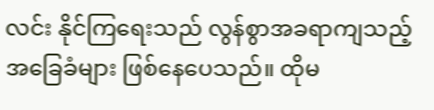လင်း နိုင်ကြရေးသည် လွန်စွာအခရာကျသည့် အခြေခံများ ဖြစ်နေပေသည်။ ထိုမ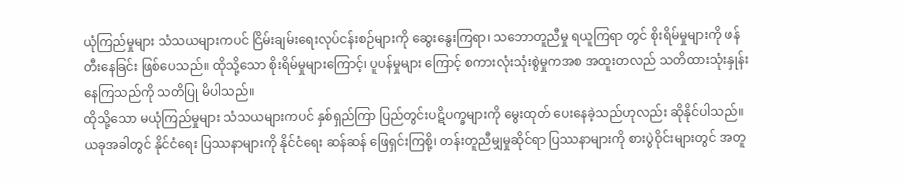ယုံကြည်မှုများ သံသယများကပင် ငြိမ်းချမ်းရေးလုပ်ငန်းစဉ်များကို ဆွေးနွေးကြရာ၊ သဘောတူညီမှု ရယူကြရာ တွင် စိုးရိမ်မှုများကို ဖန်တီးနေခြင်း ဖြစ်ပေသည်။ ထိုသို့သော စိုးရိမ်မှုများကြောင့်၊ ပူပန်မှုများ ကြောင့် စကားလုံးသုံးစွဲမှုကအစ အထူးတလည် သတိထားသုံးနှုန်းနေကြသည်ကို သတိပြု မိပါသည်။
ထိုသို့သော မယုံကြည်မှုများ သံသယများကပင် နှစ်ရှည်ကြာ ပြည်တွင်းပဋိပက္ခများကို မွေးထုတ် ပေးနေခဲ့သည်ဟုလည်း ဆိုနိုင်ပါသည်။ ယခုအခါတွင် နိုင်ငံရေး ပြဿနာများကို နိုင်ငံရေး ဆန်ဆန် ဖြေရှင်းကြစို့၊ တန်းတူညီမျှမှုဆိုင်ရာ ပြဿနာများကို စားပွဲဝိုင်းများတွင် အတူ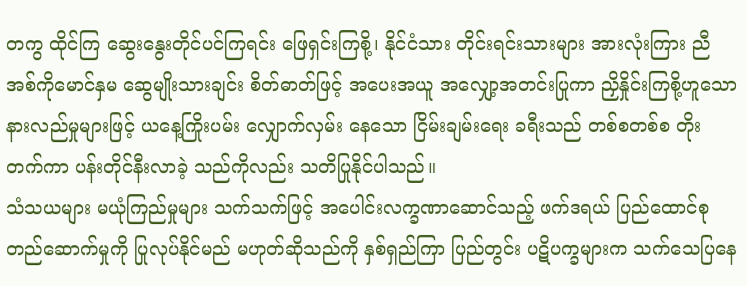တကွ ထိုင်ကြ ဆွေးနွေးတိုင်ပင်ကြရင်း ဖြေရှင်းကြစို့၊ နိုင်ငံသား တိုင်းရင်းသားများ အားလုံးကြား ညီအစ်ကိုမောင်နှမ ဆွေမျိုးသားချင်း စိတ်ဓာတ်ဖြင့် အပေးအယူ အလျှော့အတင်းပြုကာ ညှိနှိုင်းကြစို့ဟူသော နားလည်မှုများဖြင့် ယနေ့ကြိုးပမ်း လျှောက်လှမ်း နေသော ငြိမ်းချမ်းရေး ခရီးသည် တစ်စတစ်စ တိုးတက်ကာ ပန်းတိုင်နီးလာခဲ့ သည်ကိုလည်း သတိပြုနိုင်ပါသည်။
သံသယများ မယုံကြည်မှုများ သက်သက်ဖြင့် အပေါင်းလက္ခဏာဆောင်သည့် ဖက်ဒရယ် ပြည်ထောင်စု တည်ဆောက်မှုကို ပြုလုပ်နိုင်မည် မဟုတ်ဆိုသည်ကို နှစ်ရှည်ကြာ ပြည်တွင်း ပဋိပက္ခများက သက်သေပြနေ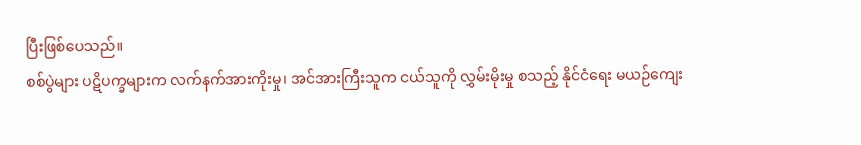ပြီးဖြစ်ပေသည်။
စစ်ပွဲများ ပဋိပက္ခများက လက်နက်အားကိုးမှု၊ အင်အားကြီးသူက ငယ်သူကို လွှမ်းမိုးမှု စသည့် နိုင်ငံရေး မယဉ်ကျေး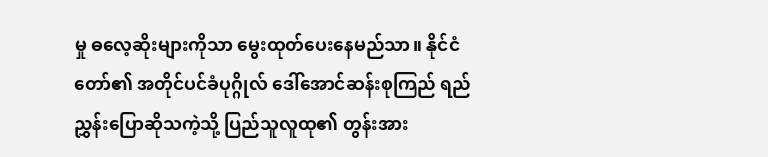မှု ဓလေ့ဆိုးများကိုသာ မွေးထုတ်ပေးနေမည်သာ။ နိုင်ငံတော်၏ အတိုင်ပင်ခံပုဂ္ဂိုလ် ဒေါ်အောင်ဆန်းစုကြည် ရည်ညွှန်းပြောဆိုသကဲ့သို့ ပြည်သူလူထု၏ တွန်းအား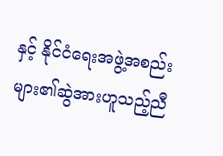နှင့် နိုင်ငံရေးအဖွဲ့အစည်းများ၏ဆွဲအားဟူသည့်ညီ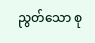ညွတ်သော စု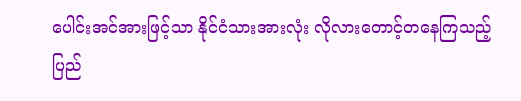ပေါင်းအင်အားဖြင့်သာ နိုင်ငံသားအားလုံး လိုလားတောင့်တနေကြသည့် ပြည်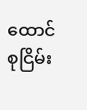ထောင်စုငြိမ်း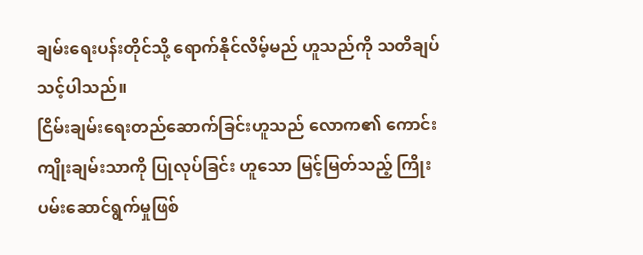ချမ်းရေးပန်းတိုင်သို့ ရောက်နိုင်လိမ့်မည် ဟူသည်ကို သတိချပ်သင့်ပါသည်။
ငြိမ်းချမ်းရေးတည်ဆောက်ခြင်းဟူသည် လောက၏ ကောင်းကျိုးချမ်းသာကို ပြုလုပ်ခြင်း ဟူသော မြင့်မြတ်သည့် ကြိုးပမ်းဆောင်ရွက်မှုဖြစ်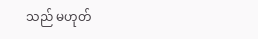သည် မဟုတ်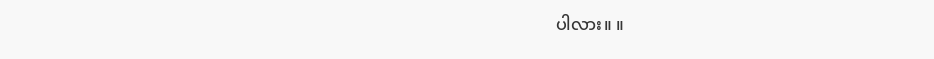ပါလား။ ။